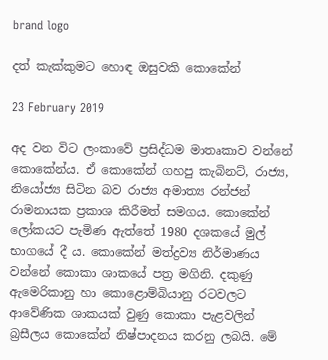brand logo

දත් කැක්කුමට හොඳ ඔසුවකි කොකේන්

23 February 2019

අද වන විට ලංකාවේ ප්‍රසිද්ධම මාතෘකාව වන්නේ කොකේන්ය. ඒ කොකේන් ගහපු කැබිනට්, රාජ්‍ය, නියෝජ්‍ය සිටින බව රාජ්‍ය අමාත්‍ය රන්ජන් රාමනායක ප්‍රකාශ කිරීමත් සමගය. කොකේන් ලෝකයට පැමිණ ඇත්තේ 1980 දශකයේ මුල් භාගයේ දී ය. කොකේන් මත්ද්‍රව්‍ය නිර්මාණය වන්නේ කොකා ශාකයේ පත්‍ර මගිනි. දකුණු ඇමෙරිකානු හා කොළොම්බියානු රටවලට ආවේණික ශාකයක් වුණු කොකා පැළවලින් බ්‍රසීලය කොකේන් නිෂ්පාදනය කරනු ලබයි. මේ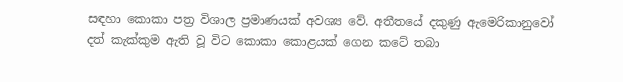සඳහා කොකා පත්‍ර විශාල ප්‍රමාණයක් අවශ්‍ය වේ. අතීතයේ දකුණු ඇමෙරිකානුවෝ දත් කැක්කුම ඇති වූ විට කොකා කොළයක් ගෙන කටේ තබා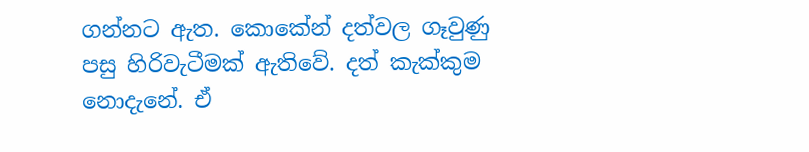ගන්නට ඇත. කොකේන් දත්වල ගෑවුණු පසු හිරිවැටීමක් ඇතිවේ. දත් කැක්කුම නොදැනේ. ඒ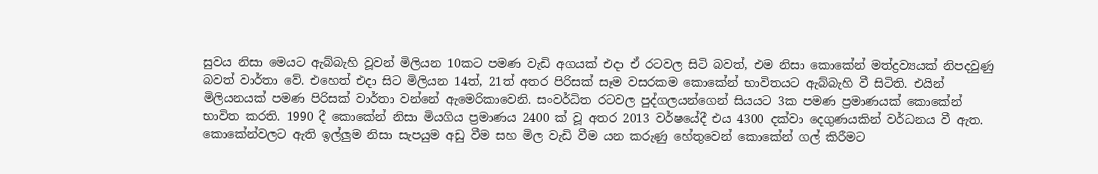සුවය නිසා මෙයට ඇබ්බැහි වූවන් මිලියන 10කට පමණ වැඩි අගයක් එදා ඒ රටවල සිටි බවත්, එම නිසා කොකේන් මත්ද්‍රව්‍යයක් නිපදවුණු බවත් වාර්තා වේ. එහෙත් එදා සිට මිලියන 14ත්, 21ත් අතර පිරිසක් සෑම වසරකම කොකේන් භාවිතයට ඇබ්බැහි වී සිටිති. එයින් මිලියනයක් පමණ පිරිසක් වාර්තා වන්නේ ඇමෙරිකාවෙනි. සංවර්ධිත රටවල පුද්ගලයන්ගෙන් සියයට 3ක පමණ ප්‍රමාණයක් කොකේන් භාවිත කරති. 1990 දී කොකේන් නිසා මියගිය ප්‍රමාණය 2400 ක් වූ අතර 2013 වර්ෂයේදී එය 4300 දක්වා දෙගුණයකින් වර්ධනය වී ඇත. කොකේන්වලට ඇති ඉල්ලුම නිසා සැපයුම අඩු වීම සහ මිල වැඩි වීම යන කරුණු හේතුවෙන් කොකේන් ගල් කිරීමට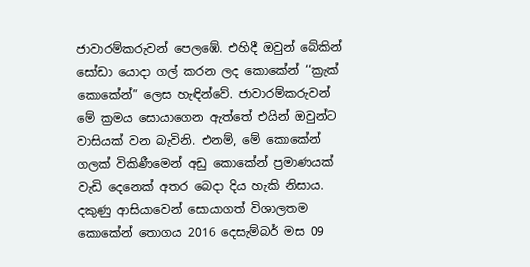ජාවාරම්කරුවන් පෙලඹේ. එහිදී ඔවුන් බේකින් සෝඩා යොදා ගල් කරන ලද කොකේන් ‘‘ක්‍රැක් කොකේන්” ලෙස හැඳින්වේ. ජාවාරම්කරුවන් මේ ක්‍රමය සොයාගෙන ඇත්තේ එයින් ඔවුන්ට වාසියක් වන බැවිනි. එනම්, මේ කොකේන් ගලක් විකිණීමෙන් අඩු කොකේන් ප්‍රමාණයක් වැඩි දෙනෙක් අතර බෙදා දිය හැකි නිසාය. දකුණු ආසියාවෙන් සොයාගත් විශාලතම කොකේන් තොගය 2016 දෙසැම්බර් මස 09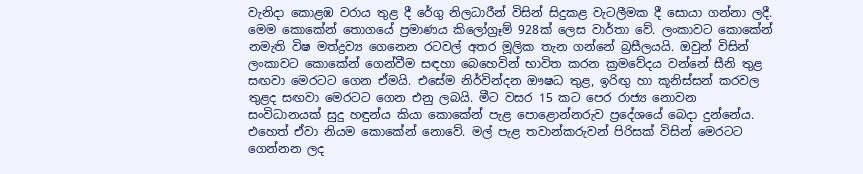වැනිදා කොළඹ වරාය තුළ දී රේගු නිලධාරීන් විසින් සිදුකළ වැටලීමක දී සොයා ගන්නා ලදී. මෙම කොකේන් තොගයේ ප්‍රමාණය කිලෝග්‍රෑම් 928ක් ලෙස වාර්තා වේ. ලංකාවට කොකේන් නමැති විෂ මත්ද්‍රව්‍ය ගෙනෙන රටවල් අතර මූලික තැන ගන්නේ බ්‍රසීලයයි. ඔවුන් විසින් ලංකාවට කොකේන් ගෙන්වීම සඳහා බෙහෙවින් භාවිත කරන ක්‍රමවේදය වන්නේ සීනි තුළ සඟවා මෙරටට ගෙන ඒමයි. එසේම නිර්වින්දන ඖෂධ තුළ, ඉරිඟු හා කූනිස්සන් කරවල තුළද සඟවා මෙරටට ගෙන එනු ලබයි. මීට වසර 15 කට පෙර රාජ්‍ය නොවන සංවිධානයක් සුදු හඳුන්ය කියා කොකේන් පැළ පොළොන්නරුව ප්‍රදේශයේ බෙදා දුන්නේය. එහෙත් ඒවා නියම කොකේන් නොවේ. මල් පැළ තවාන්කරුවන් පිරිසක් විසින් මෙරටට ගෙන්නන ලද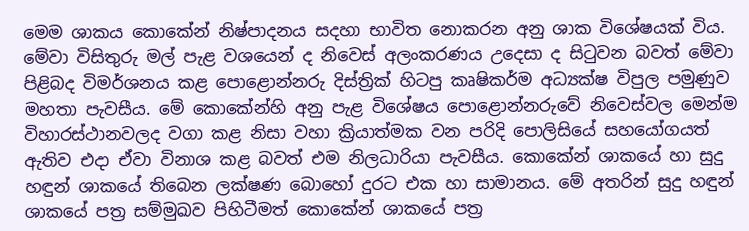මෙම ශාකය කොකේන් නිෂ්පාදනය සදහා භාවිත නොකරන අනු ශාක විශේෂයක් විය. මේවා විසිතුරු මල් පැළ වශයෙන් ද නිවෙස් අලංකරණය උදෙසා ද සිටුවන බවත් මේවා පිළිබද විමර්ශනය කළ පොළොන්නරු දිස්ත්‍රික් හිටපු කෘෂිකර්ම අධ්‍යක්ෂ විපුල පමුණුව මහතා පැවසීය. මේ කොකේන්හි අනු පැළ විශේෂය පොළොන්නරුවේ නිවෙස්වල මෙන්ම විහාරස්ථානවලද වගා කළ නිසා වහා ක්‍රියාත්මක වන පරිදි පොලිසියේ සහයෝගයත් ඇතිව එදා ඒවා විනාශ කළ බවත් එම නිලධාරියා පැවසීය. කොකේන් ශාකයේ හා සුදු හඳුන් ශාකයේ තිබෙන ලක්ෂණ බොහෝ දුරට එක හා සාමානය. මේ අතරින් සුදු හඳුන් ශාකයේ පත්‍ර සම්මුඛව පිහිටීමත් කොකේන් ශාකයේ පත්‍ර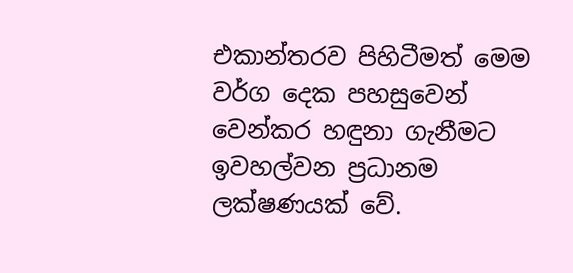එකාන්තරව පිහිටීමත් මෙම වර්ග දෙක පහසුවෙන් වෙන්කර හඳුනා ගැනීමට ඉවහල්වන ප්‍රධානම ලක්ෂණයක් වේ.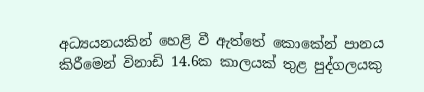අධ්‍යයනයකින් හෙළි වී ඇත්තේ කොකේන් පානය කිරීමෙන් විනාඩි 14.6ක කාලයක් තුළ පුද්ගලයකු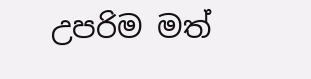උපරිම මත්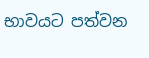භාවයට පත්වන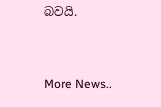බවයි.


More News..